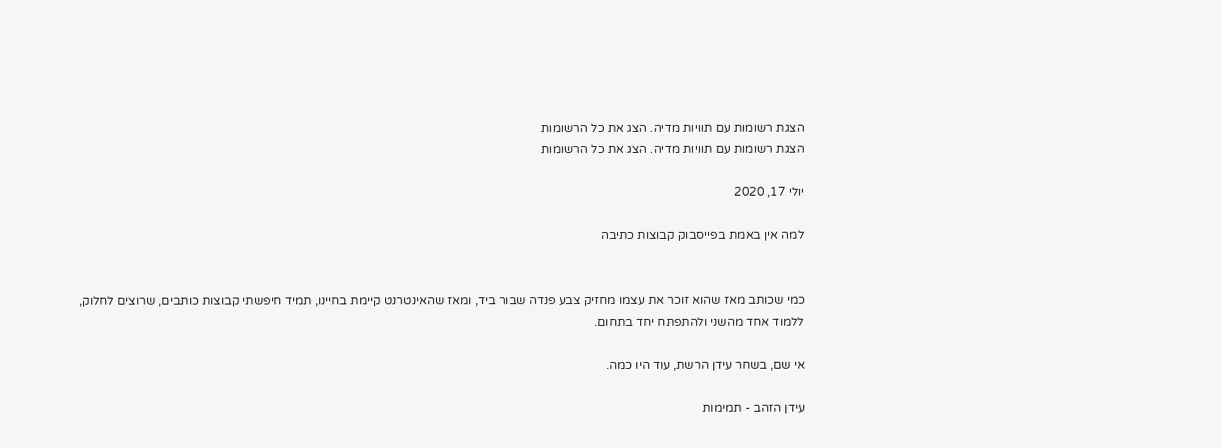הצגת רשומות עם תוויות מדיה. הצג את כל הרשומות
הצגת רשומות עם תוויות מדיה. הצג את כל הרשומות

יולי 17, 2020

למה אין באמת בפייסבוק קבוצות כתיבה


כמי שכותב מאז שהוא זוכר את עצמו מחזיק צבע פנדה שבור ביד, ומאז שהאינטרנט קיימת בחיינו, תמיד חיפשתי קבוצות כותבים, שרוצים לחלוק, ללמוד אחד מהשני ולהתפתח יחד בתחום.

אי שם, בשחר עידן הרשת, עוד היו כמה.

עידן הזהב - תמימות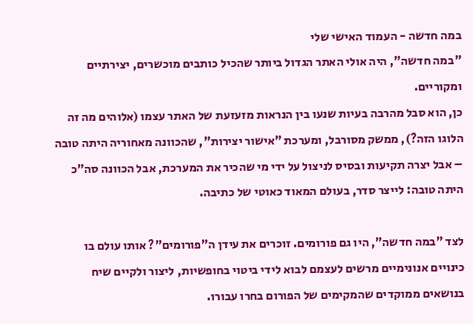במה חדשה - העמוד האישי שלי
"במה חדשה", היה אולי האתר הגדול ביותר שהכיל כותבים מוכשרים, יצירתיים ומקוריים.
כן, הוא סבל מהרבה בעיות שנעו בין הנראות מזעזעת של האתר עצמו (אלוהים מה זה הלוגו הזה?), ממשק מסורבל, ומערכת "אישור יצירות", שהכוונה מאחוריה היתה טובה – אבל יצרה תקיעות ובסיס לניצול על ידי מי שהכיר את המערכת, אבל הכוונה סה"כ היתה טובה: לייצר סדר, בעולם המאוד כאוטי של כתיבה.

לצד "במה חדשה", היו גם פורומים. זוכרים את עידן ה"פורומים"? אותו עולם בו כינויים אנונימיים מרשים לעצמם לבוא לידי ביטוי בחופשיות, ליצור ולקיים שיח בנושאים ממוקדים שהמקימים של הפורום בחרו עבורו.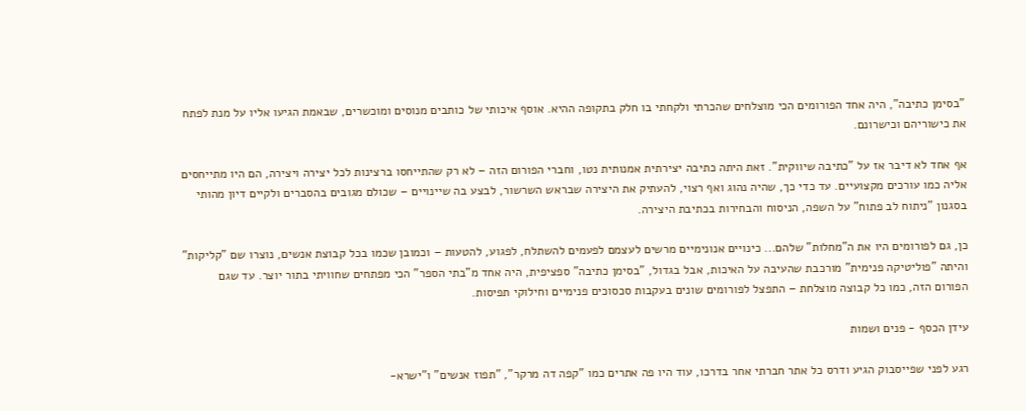"בסימן כתיבה", היה אחד הפורומים הכי מוצלחים שהכרתי ולקחתי בו חלק בתקופה ההיא. אוסף איכותי של כותבים מנוסים ומוכשרים, שבאמת הגיעו אליו על מנת לפתח את כישוריהם וכישרונם.

אף אחד לא דיבר אז על "כתיבה שיווקית". זאת היתה כתיבה יצירתית אמנותית נטו, וחברי הפורום הזה – לא רק שהתייחסו ברצינות לכל יצירה ויצירה, הם היו מתייחסים אליה כמו עורכים מקצועיים. עד כדי כך, שהיה נהוג ואף רצוי, להעתיק את היצירה שבראש השרשור, לבצע בה שיינויים – שכולם מגובים בהסברים ולקיים דיון מהותי בסגנון "ניתוח לב פתוח" על השפה, הניסוח והבחירות בכתיבת היצירה.

כן, גם לפורומים היו את ה"מחלות" שלהם... כינויים אנונימיים מרשים לעצמם לפעמים להשתלח, לפגוע, להטעות – וכמובן שכמו בכל קבוצת אנשים, נוצרו שם "קליקות" והיתה "פוליטיקה פנימית" מורכבת שהעיבה על האיכות, אבל בגדול, "בסימן כתיבה" ספציפית, היה אחד מ"בתי הספר" הכי מפתחים שחוויתי בתור יוצר. עד שגם הפורום הזה, כמו כל קבוצה מוצלחת – התפצל לפורומים שונים בעקבות סכסוכים פנימיים וחילוקי תפיסות.

עידן הכסף - פנים ושמות

רגע לפני שפייסבוק הגיע ודרס כל אתר חברתי אחר בדרכו, עוד היו פה אתרים כמו "קפה דה מרקר", "תפוז אנשים" ו"ישרא-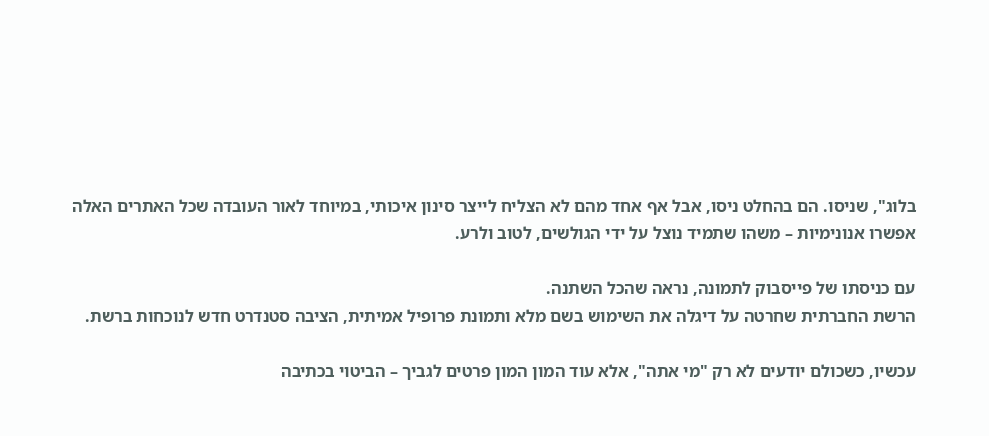בלוג", שניסו. הם בהחלט ניסו, אבל אף אחד מהם לא הצליח לייצר סינון איכותי, במיוחד לאור העובדה שכל האתרים האלה אפשרו אנונימיות – משהו שתמיד נוצל על ידי הגולשים, לטוב ולרע.

עם כניסתו של פייסבוק לתמונה, נראה שהכל השתנה.
הרשת החברתית שחרטה על דיגלה את השימוש בשם מלא ותמונת פרופיל אמיתית, הציבה סטנדרט חדש לנוכחות ברשת.

עכשיו, כשכולם יודעים לא רק "מי אתה", אלא עוד המון המון פרטים לגביך – הביטוי בכתיבה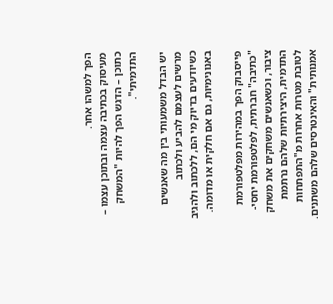הפך למשהו אחר.
מעיסוק בכתיבה עצמה ובתוכן עצמו – כתוכן – הדגש הפך להיות "המשחק התדמיתי".

יש הבדל משמעותי בין מה שאנשים מרשים לעצמם להביע ולכתוב כשיודעים בדיוק מי הם, ללכתוב ולהגיב באנונימיות, גם אם חלקית או מדומה.

פייסבוק הפך במהירות מפלטפורמת "כתיבה" חברתית, לפלטפורמת יחסי-ציבור, וכשאנשים משחקים את משחק התדמית, היצירתיות שלהם נרתמת לטובת מטרות אחרות מ"התפתחות אמנותית" והאינטרסים שלהם משתנים.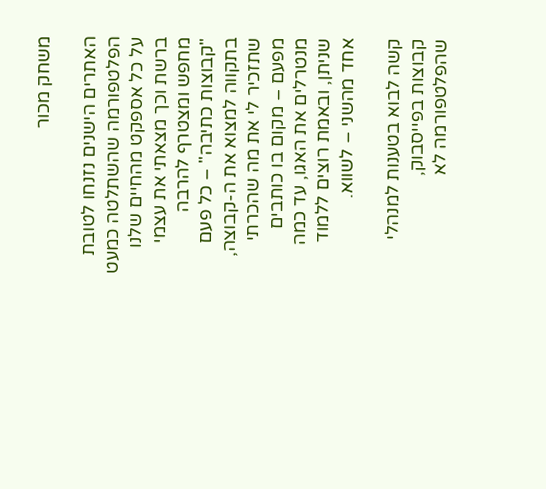משחק מכור

האתרים הישנים נזנחו לטובת הפלטפורמה שהשתלטה כמעט על כל אספקט מהחיים שלנו ברשת וכך מצאתי את עצמי מחפש ומצטרף להרבה "קבוצות כתיבה" – כל פעם בתקווה למצוא את ה-קבוצה, שתזכיר לי את מה שהכרתי מפעם – מקום בו כותבים מנטרלים את האגו, עד כמה שניתן, ובאמת רוצים ללמוד אחד מהשני – לשווא.

קשה לבוא בטענות למנהלי קבוצות בפייסבוק, שהפלטפורמה לא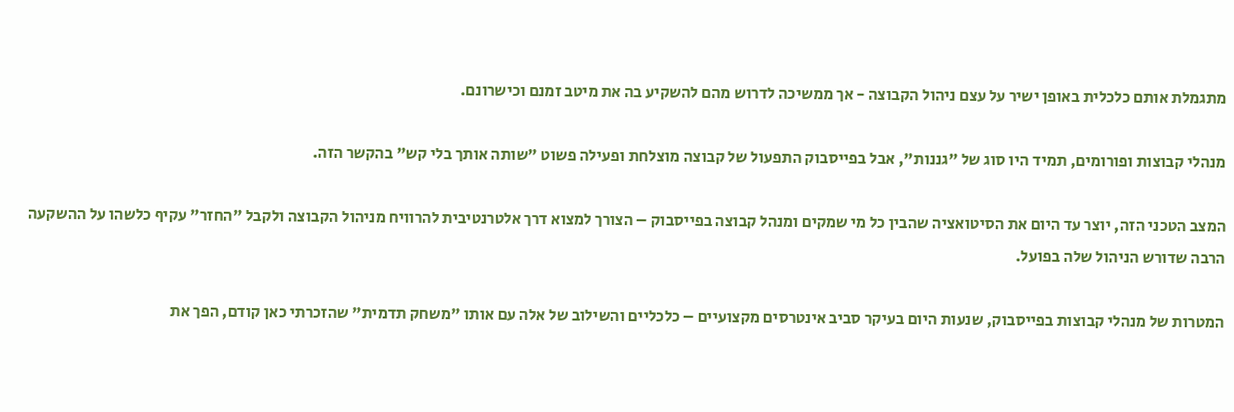מתגמלת אותם כלכלית באופן ישיר על עצם ניהול הקבוצה - אך ממשיכה לדרוש מהם להשקיע בה את מיטב זמנם וכישרונם.

מנהלי קבוצות ופורומים, תמיד היו סוג של "גננות", אבל בפייסבוק התפעול של קבוצה מוצלחת ופעילה פשוט "שותה אותך בלי קש" בהקשר הזה.

המצב הטכני הזה, יוצר עד היום את הסיטואציה שהבין כל מי שמקים ומנהל קבוצה בפייסבוק – הצורך למצוא דרך אלטרנטיבית להרוויח מניהול הקבוצה ולקבל "החזר" עקיף כלשהו על ההשקעה הרבה שדורש הניהול שלה בפועל.

המטרות של מנהלי קבוצות בפייסבוק, שנעות היום בעיקר סביב אינטרסים מקצועיים – כלכליים והשילוב של אלה עם אותו "משחק תדמית" שהזכרתי כאן קודם, הפך את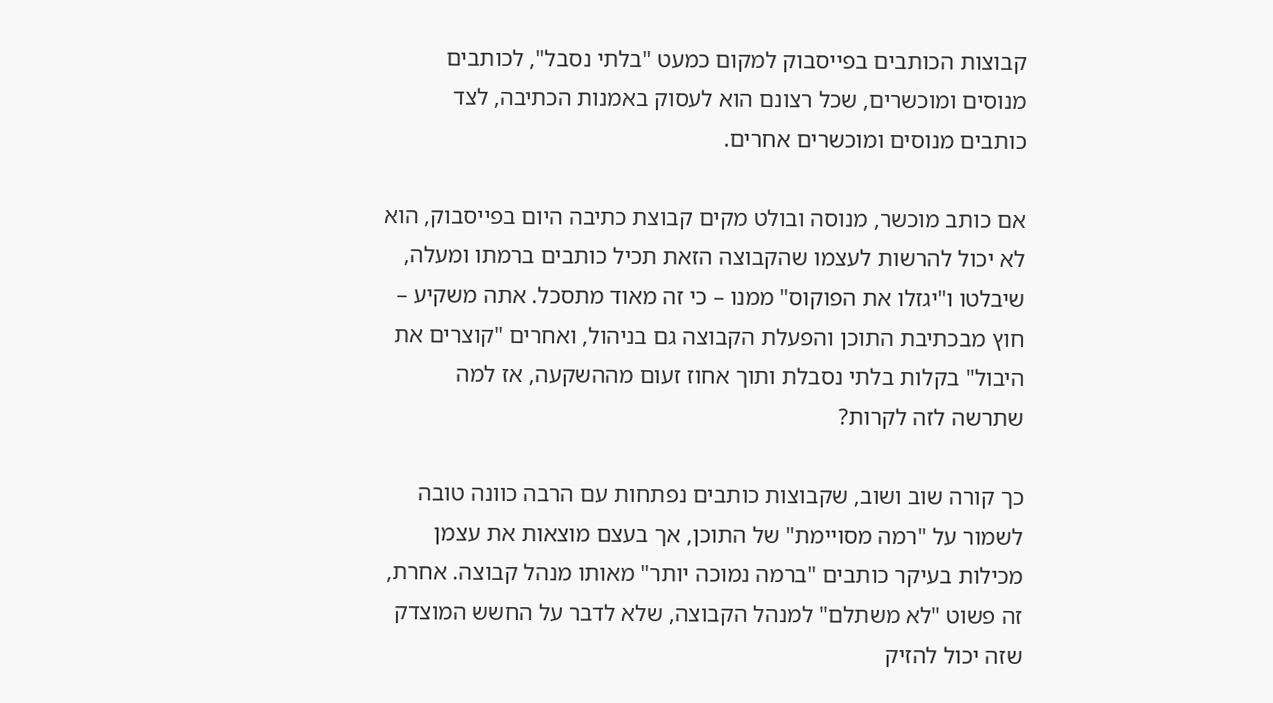קבוצות הכותבים בפייסבוק למקום כמעט "בלתי נסבל", לכותבים מנוסים ומוכשרים, שכל רצונם הוא לעסוק באמנות הכתיבה, לצד כותבים מנוסים ומוכשרים אחרים.

אם כותב מוכשר, מנוסה ובולט מקים קבוצת כתיבה היום בפייסבוק, הוא לא יכול להרשות לעצמו שהקבוצה הזאת תכיל כותבים ברמתו ומעלה, שיבלטו ו"יגזלו את הפוקוס" ממנו – כי זה מאוד מתסכל. אתה משקיע – חוץ מבכתיבת התוכן והפעלת הקבוצה גם בניהול, ואחרים "קוצרים את היבול" בקלות בלתי נסבלת ותוך אחוז זעום מההשקעה, אז למה שתרשה לזה לקרות?

כך קורה שוב ושוב, שקבוצות כותבים נפתחות עם הרבה כוונה טובה לשמור על "רמה מסויימת" של התוכן, אך בעצם מוצאות את עצמן מכילות בעיקר כותבים "ברמה נמוכה יותר" מאותו מנהל קבוצה. אחרת, זה פשוט "לא משתלם" למנהל הקבוצה, שלא לדבר על החשש המוצדק שזה יכול להזיק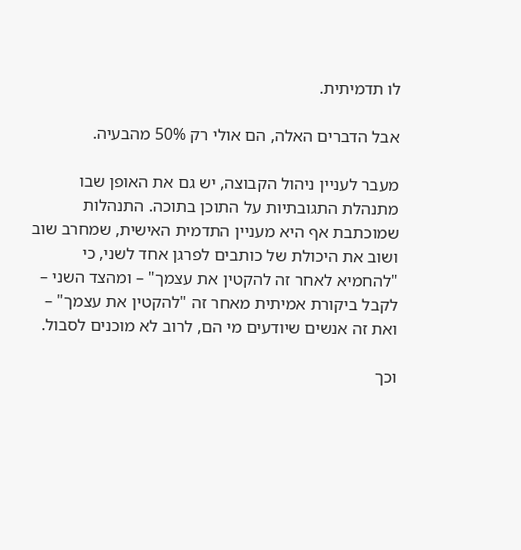לו תדמיתית.

אבל הדברים האלה, הם אולי רק 50% מהבעיה.

מעבר לעניין ניהול הקבוצה, יש גם את האופן שבו מתנהלת התגובתיות על התוכן בתוכה. התנהלות שמוכתבת אף היא מעניין התדמית האישית, שמחרב שוב ושוב את היכולת של כותבים לפרגן אחד לשני, כי "להחמיא לאחר זה להקטין את עצמך" – ומהצד השני – לקבל ביקורת אמיתית מאחר זה "להקטין את עצמך" – ואת זה אנשים שיודעים מי הם, לרוב לא מוכנים לסבול.

וכך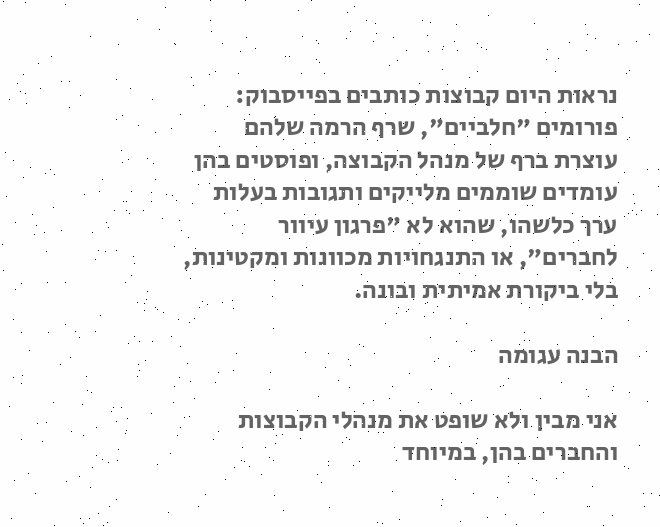נראות היום קבוצות כותבים בפייסבוק: פורומים "חלביים", שרף הרמה שלהם עוצרת ברף של מנהל הקבוצה, ופוסטים בהן עומדים שוממים מלייקים ותגובות בעלות ערך כלשהו, שהוא לא "פרגון עיוור לחברים", או התנגחויות מכוונות ומקטינות, בלי ביקורת אמיתית ובונה.

הבנה עגומה

אני מבין ולא שופט את מנהלי הקבוצות והחברים בהן, במיוחד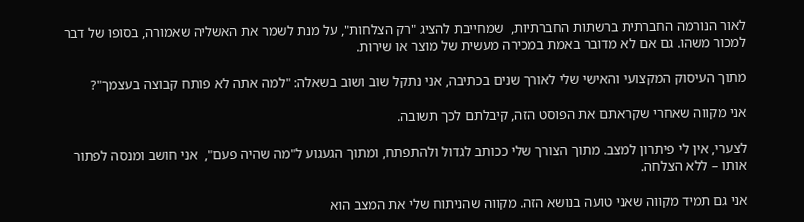לאור הנורמה החברתית ברשתות החברתיות,  שמחייבת להציג "רק הצלחות", על מנת לשמר את האשליה שאמורה, בסופו של דבר למכור משהו. גם אם לא מדובר באמת במכירה מעשית של מוצר או שירות.

מתוך העיסוק המקצועי והאישי שלי לאורך שנים בכתיבה, אני נתקל שוב ושוב בשאלה: "למה אתה לא פותח קבוצה בעצמך"?

אני מקווה שאחרי שקראתם את הפוסט הזה, קיבלתם לכך תשובה.

לצערי, אין לי פיתרון למצב. מתוך הצורך שלי ככותב לגדול ולהתפתח, ומתוך הגעגוע ל"מה שהיה פעם",  אני חושב ומנסה לפתור אותו – ללא הצלחה.

אני גם תמיד מקווה שאני טועה בנושא הזה. מקווה שהניתוח שלי את המצב הוא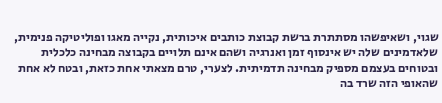שגוי, ושאיפשהו מסתתרת ברשת קבוצת כותבים איכותית, נקייה מאגו ופוליטיקה פנימית, שלאדמינים שלה יש אינסוף זמן ואנרגיה ושהם אינם תלויים בקבוצה מבחינה כלכלית ובטוחים בעצמם מספיק מבחינה תדמיתית. לצערי, טרם מצאתי אחת כזאת, ובטח לא אחת שהאופי הזה שרד בה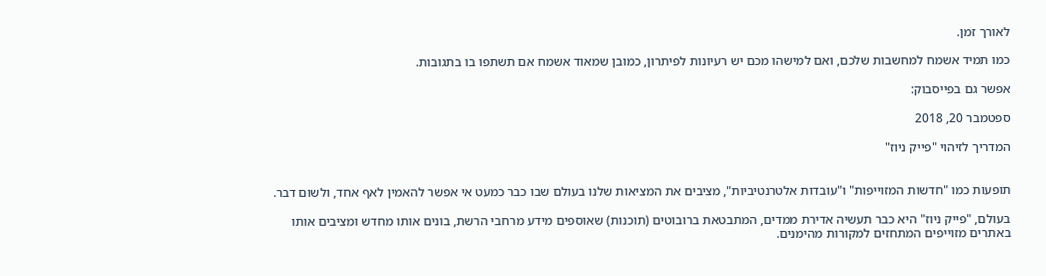לאורך זמן.

כמו תמיד אשמח למחשבות שלכם, ואם למישהו מכם יש רעיונות לפיתרון, כמובן שמאוד אשמח אם תשתפו בו בתגובות.

אפשר גם בפייסבוק:

ספטמבר 20, 2018

המדריך לזיהוי "פייק ניוז"


תופעות כמו "חדשות המזוייפות" ו"עובדות אלטרנטיביות", מציבים את המציאות שלנו בעולם שבו כבר כמעט אי אפשר להאמין לאף אחד, ולשום דבר.

בעולם, "פייק ניוז" היא כבר תעשיה אדירת ממדים, המתבטאת ברובוטים (תוכנות) שאוספים מידע מרחבי הרשת, בונים אותו מחדש ומציבים אותו באתרים מזוייפים המתחזים למקורות מהימנים.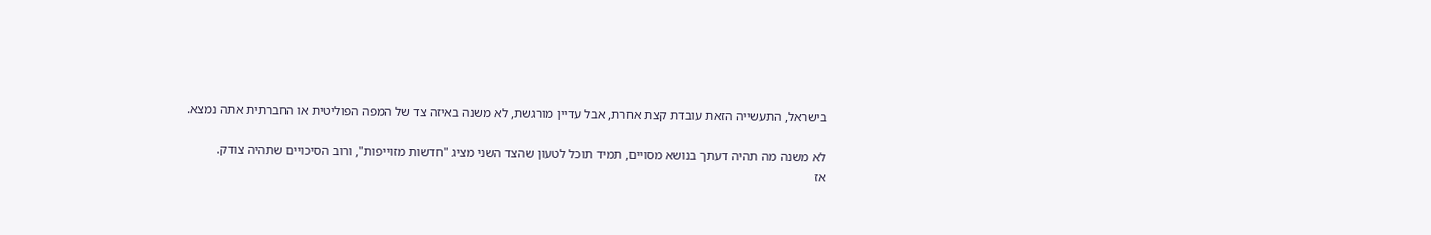בישראל, התעשייה הזאת עובדת קצת אחרת, אבל עדיין מורגשת, לא משנה באיזה צד של המפה הפוליטית או החברתית אתה נמצא.

לא משנה מה תהיה דעתך בנושא מסויים, תמיד תוכל לטעון שהצד השני מציג "חדשות מזוייפות", ורוב הסיכויים שתהיה צודק.
אז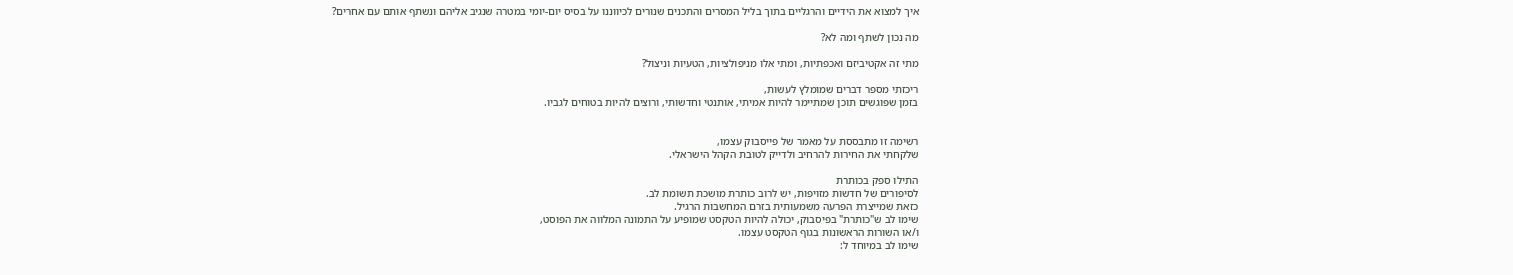איך למצוא את הידיים והרגליים בתוך בליל המסרים והתכנים שנורים לכיווננו על בסיס יום-יומי במטרה שנגיב אליהם ונשתף אותם עם אחרים?

מה נכון לשתף ומה לא?

מתי זה אקטיביזם ואכפתיות, ומתי אלו מניפולציות, הטעיות וניצול?

ריכזתי מספר דברים שמומלץ לעשות,
בזמן שפוגשים תוכן שמתיימר להיות אמיתי, אותנטי וחדשותי, ורוצים להיות בטוחים לגביו.


רשימה זו מתבססת על מאמר של פייסבוק עצמו,
שלקחתי את החירות להרחיב ולדייק לטובת הקהל הישראלי.

התילו ספק בכותרת
לסיפורים של חדשות מזויפות, יש לרוב כותרת מושכת תשומת לב.
כזאת שמייצרת הפרעה משמעותית בזרם המחשבות הרגיל.
שימו לב ש"כותרת" בפיסבוק, יכולה להיות הטקסט שמופיע על התמונה המלווה את הפוסט,
ו/או השורות הראשונות בגוף הטקסט עצמו.
שימו לב במיוחד ל: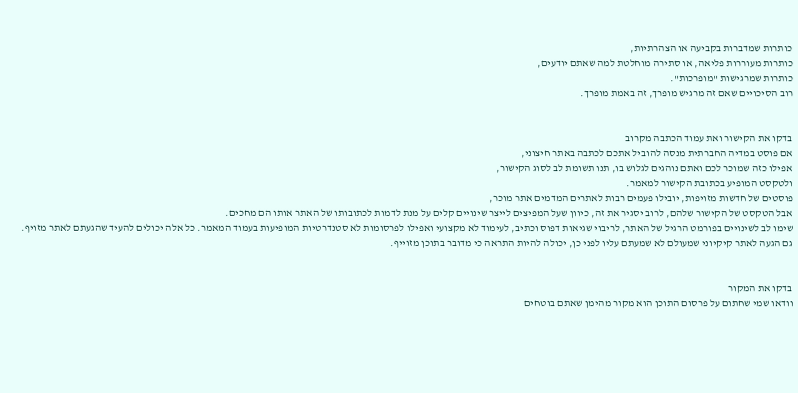כותרות שמדברות בקביעה או הצהרתיות,
כותרות מעוררות פליאה, או סתירה מוחלטת למה שאתם יודעים,
כותרות שמרגישות "מופרכות".
רוב הסיכויים שאם זה מרגיש מופרך, זה באמת מופרך.


בדקו את הקישור ואת עמוד הכתבה מקרוב
אם פוסט במדיה החברתית מנסה להוביל אתכם לכתבה באתר חיצוני,
אפילו כזה שמוכר לכם ואתם נוהגים לגלוש בו, תנו תשומת לב לסוג הקישור,
ולטקסט המופיע בכתובת הקישור למאמר.
פוסטים של חדשות מזויפות, יובילו פעמים רבות לאתרים המדמים אתר מוכר,
אבל הטקסט של הקישור שלהם, לרוב יסגיר את זה, כיוון שעל המפיצים לייצר שינויים קלים על מנת לדמות לכתובותו של האתר אותו הם מחכים.
שימו לב לשינויים בפורמט הרגיל של האתר, לריבוי שגיאות דפוס וכתיב, לעימוד לא מקצועי ואפילו לפרסומות לא סטנדרטיות המופיעות בעמוד המאמר. כל אלה יכולים להעיד שהגעתם לאתר מזויף.
גם הגעה לאתר קיקיוני שמעולם לא שמעתם עליו לפני כן, יכולה להיות התראה כי מדובר בתוכן מזוייף.


בדקו את המקור
וודאו שמי שחתום על פרסום התוכן הוא מקור מהימן שאתם בוטחים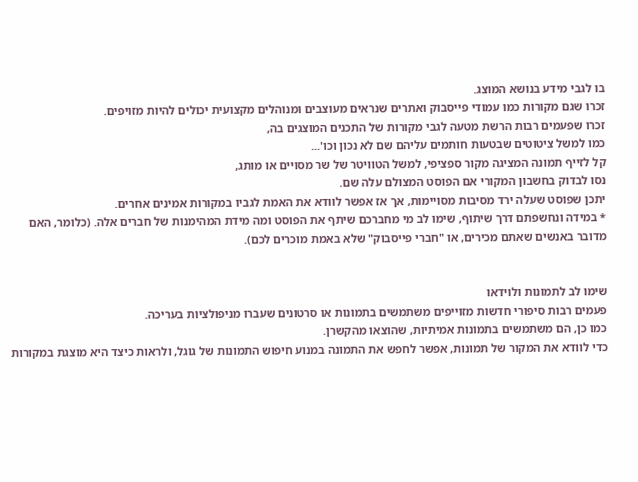בו לגבי מידע בנושא המוצג.
זכרו שגם מקורות כמו עמודי פייסבוק ואתרים שנראים מעוצבים ומנוהלים מקצועית יכולים להיות מזויפים.
זכרו שפעמים רבות הרשת מטעה לגבי מקורות של התכנים המוצגים בה,
כמו למשל ציטוטים שבטעות חותמים עליהם שם לא נכון וכו'...
קל לזייף תמונה המציגה מקור ספציפי, למשל הטוויטר של שר מסויים או מותג,
נסו לבדוק בחשבון המקורי אם הפוסט המצולם עלה שם.
יתכן שפוסט שעלה ירד מסיבות מסויימות, אך אז אפשר לוודא את האמת לגביו במקורות אמינים אחרים.
* במידה ונחשפתם דרך שיתוף, שימו לב מי מחברכם שיתף את הפוסט ומה מידת המהימנות של חברים אלה. (כלומר, האם מדובר באנשים שאתם מכירים, או "חברי פייסבוק" שלא באמת מוכרים לכם).


שימו לב לתמונות ולוידאו
פעמים רבות סיפורי חדשות מזוייפים משתמשים בתמונות או סרטונים שעברו מניפולציות בעריכה.
כמו כן, הם משתמשים בתמונות אמיתיות, שהוצאו מהקשרן.
כדי לוודא את המקור של תמונות, אפשר לחפש את התמונה במנוע חיפוש התמונות של גוגל, ולראות כיצד היא מוצגת במקורות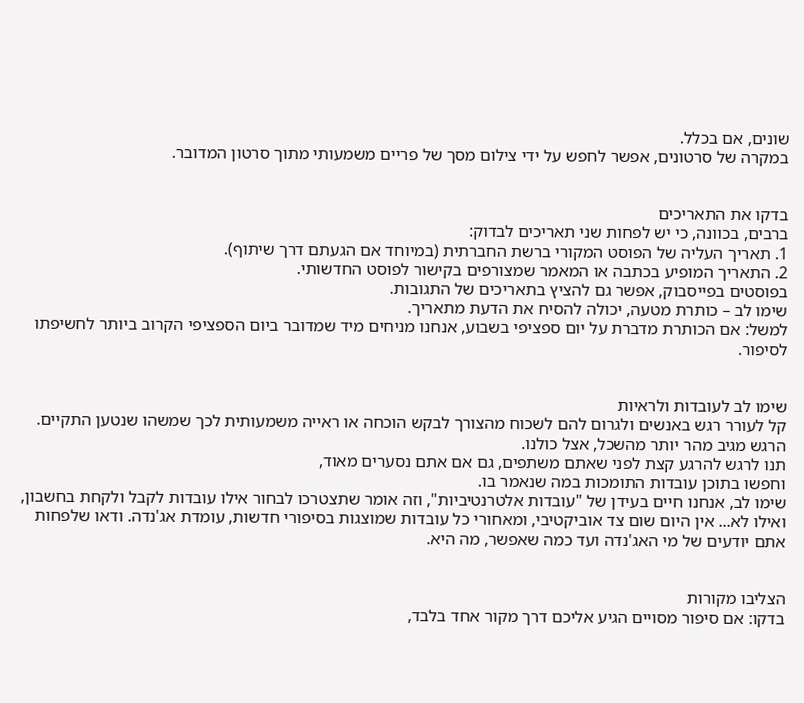שונים, אם בכלל.
במקרה של סרטונים, אפשר לחפש על ידי צילום מסך של פריים משמעותי מתוך סרטון המדובר.


בדקו את התאריכים
ברבים, בכוונה, כי יש לפחות שני תאריכים לבדוק:
1. תאריך העליה של הפוסט המקורי ברשת החברתית (במיוחד אם הגעתם דרך שיתוף).
2. התאריך המופיע בכתבה או המאמר שמצורפים בקישור לפוסט החדשותי.
בפוסטים בפייסבוק, אפשר גם להציץ בתאריכים של התגובות.
שימו לב – כותרת מטעה, יכולה להסיח את הדעת מתאריך.
למשל: אם הכותרת מדברת על יום ספציפי בשבוע, אנחנו מניחים מיד שמדובר ביום הספציפי הקרוב ביותר לחשיפתו לסיפור.


שימו לב לעובדות ולראיות
קל לעורר רגש באנשים ולגרום להם לשכוח מהצורך לבקש הוכחה או ראייה משמעותית לכך שמשהו שנטען התקיים. הרגש מגיב מהר יותר מהשכל, אצל כולנו.
תנו לרגש להרגע קצת לפני שאתם משתפים, גם אם אתם נסערים מאוד,
וחפשו בתוכן עובדות התומכות במה שנאמר בו.
שימו לב, אנחנו חיים בעידן של "עובדות אלטרנטיביות", וזה אומר שתצטרכו לבחור אילו עובדות לקבל ולקחת בחשבון, ואילו לא... אין היום שום צד אוביקטיבי, ומאחורי כל עובדות שמוצגות בסיפורי חדשות, עומדת אג'נדה. ודאו שלפחות אתם יודעים של מי האג'נדה ועד כמה שאפשר, מה היא.


הצליבו מקורות
בדקו: אם סיפור מסויים הגיע אליכם דרך מקור אחד בלבד,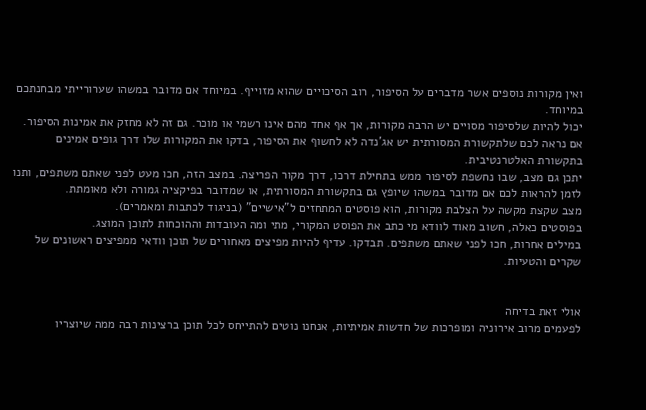ואין מקורות נוספים אשר מדברים על הסיפור, רוב הסיכויים שהוא מזוייף. במיוחד אם מדובר במשהו שערורייתי מבחנתכם במיוחד.
יכול להיות שלסיפור מסויים יש הרבה מקורות, אך אף אחד מהם אינו רשמי או מוכר. גם זה לא מחזק את אמינות הסיפור.
אם נראה לכם שלתקשורת המסורתית יש אג'נדה לא לחשוף את הסיפור, בדקו את המקורות שלו דרך גופים אמינים בתקשורת האלטרנטיבית.
יתכן גם מצב, שבו נחשפת לסיפור ממש בתחילת דרכו, דרך מקור הפריצה. במצב הזה, חכו מעט לפני שאתם משתפים, ותנו לזמן להראות לכם אם מדובר במשהו שיופץ גם בתקשורת המסורתית, או שמדובר בפיקציה גמורה ולא מאומתת.
מצב שקצת מקשה על הצלבת מקורות, הוא פוסטים המתחזים ל"אישיים" (בניגוד לכתבות ומאמרים).
בפוסטים כאלה, חשוב מאוד לוודא מי כתב את הפוסט המקורי, מתי ומה העובדות וההוכחות לתוכן המוצג.
במילים אחרות, חכו לפני שאתם משתפים. תבדקו. עדיף להיות מפיצים מאחורים של תוכן וודאי ממפיצים ראשונים של שקרים והטעיות.


אולי זאת בדיחה
לפעמים מרוב אירוניה ומופרכות של חדשות אמיתיות, אנחנו נוטים להתייחס לכל תוכן ברצינות רבה ממה שיוצריו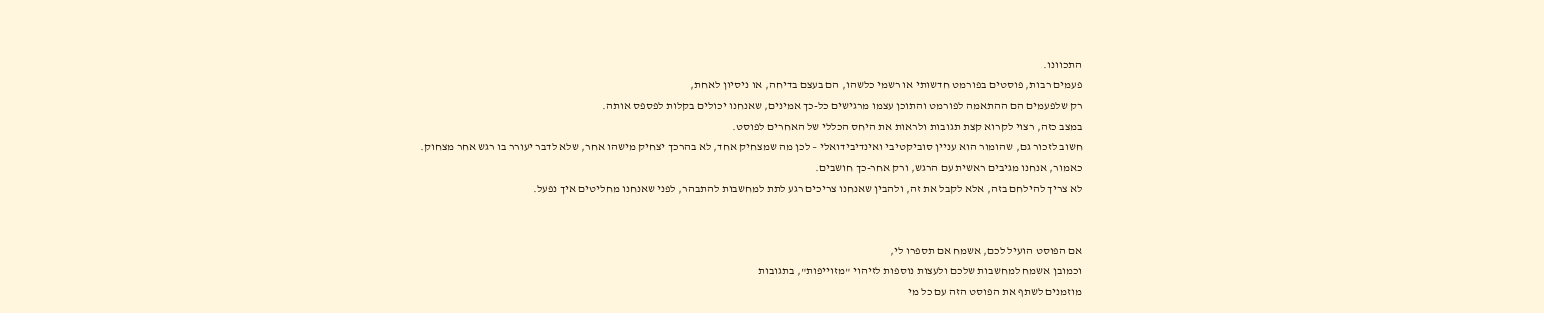התכוונו.
פעמים רבות, פוסטים בפורמט חדשותי או רשמי כלשהו, הם בעצם בדיחה, או ניסיון לאחת,
רק שלפעמים הם ההתאמה לפורמט והתוכן עצמו מרגישים כל-כך אמינים, שאנחנו יכולים בקלות לפספס אותה.
במצב כזה, רצוי לקרוא קצת תגובות ולראות את היחס הכללי של האחרים לפוסט.
חשוב לזכור גם, שהומור הוא עניין סוביקטיבי ואינדיבידואלי – לכן מה שמצחיק אחד, לא בהרכך יצחיק מישהו אחר, שלא לדבר יעורר בו רגש אחר מצחוק.
כאמור, אנחנו מגיבים ראשית עם הרגש, ורק אחר-כך חושבים.
לא צריך להילחם בזה, אלא לקבל את זה, ולהבין שאנחנו צריכים רגע לתת למחשבות להתבהר, לפני שאנחנו מחליטים איך נפעל.


אם הפוסט הועיל לכם, אשמח אם תספרו לי,
וכמובן אשמח למחשבות שלכם ולעצות נוספות לזיהוי "מזוייפות", בתגובות
מוזמנים לשתף את הפוסט הזה עם כל מי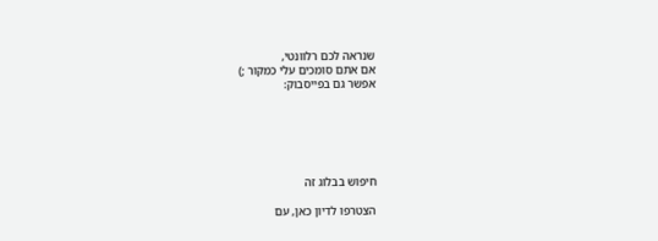שנראה לכם רלוונטי,
אם אתם סומכים עלי כמקור ;)
אפשר גם בפייסבוק:






חיפוש בבלוג זה

הצטרפו לדיון כאן, עם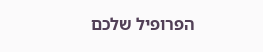הפרופיל שלכם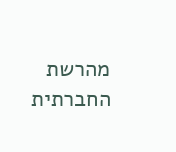מהרשת החברתית